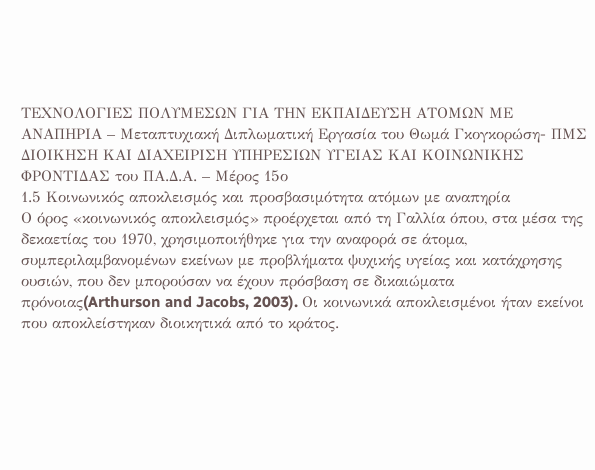ΤΕΧΝΟΛΟΓΙΕΣ ΠΟΛΥΜΕΣΩΝ ΓΙΑ ΤΗΝ ΕΚΠΑΙΔΕΥΣΗ ΑΤΟΜΩΝ ΜΕ ΑΝΑΠΗΡΙΑ – Μεταπτυχιακή Διπλωματική Εργασία του Θωμά Γκογκορώση- ΠΜΣ ΔΙΟΙΚΗΣΗ ΚΑΙ ΔΙΑΧΕΙΡΙΣΗ ΥΠΗΡΕΣΙΩΝ ΥΓΕΙΑΣ ΚΑΙ ΚΟΙΝΩΝΙΚΗΣ ΦΡΟΝΤΙΔΑΣ του ΠΑ.Δ.Α. – Μέρος 15ο
1.5 Κοινωνικός αποκλεισμός και προσβασιμότητα ατόμων με αναπηρία
Ο όρος «κοινωνικός αποκλεισμός» προέρχεται από τη Γαλλία όπου, στα μέσα της δεκαετίας του 1970, χρησιμοποιήθηκε για την αναφορά σε άτομα, συμπεριλαμβανομένων εκείνων με προβλήματα ψυχικής υγείας και κατάχρησης ουσιών, που δεν μπορούσαν να έχουν πρόσβαση σε δικαιώματα πρόνοιας(Arthurson and Jacobs, 2003). Οι κοινωνικά αποκλεισμένοι ήταν εκείνοι που αποκλείστηκαν διοικητικά από το κράτος.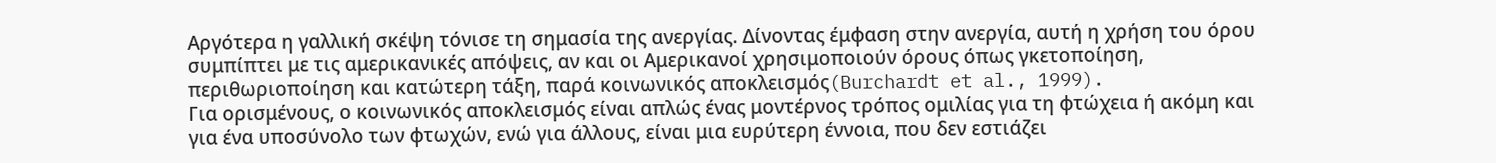Αργότερα η γαλλική σκέψη τόνισε τη σημασία της ανεργίας. Δίνοντας έμφαση στην ανεργία, αυτή η χρήση του όρου συμπίπτει με τις αμερικανικές απόψεις, αν και οι Αμερικανοί χρησιμοποιούν όρους όπως γκετοποίηση, περιθωριοποίηση και κατώτερη τάξη, παρά κοινωνικός αποκλεισμός(Burchardt et al., 1999).
Για ορισμένους, ο κοινωνικός αποκλεισμός είναι απλώς ένας μοντέρνος τρόπος ομιλίας για τη φτώχεια ή ακόμη και για ένα υποσύνολο των φτωχών, ενώ για άλλους, είναι μια ευρύτερη έννοια, που δεν εστιάζει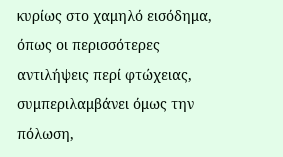κυρίως στο χαμηλό εισόδημα, όπως οι περισσότερες αντιλήψεις περί φτώχειας, συμπεριλαμβάνει όμως την πόλωση,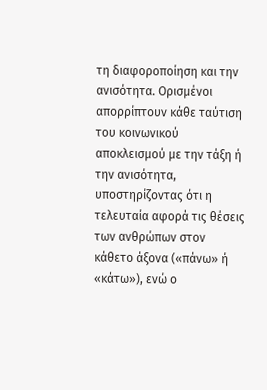τη διαφοροποίηση και την ανισότητα. Ορισμένοι απορρίπτουν κάθε ταύτιση του κοινωνικού αποκλεισμού με την τάξη ή την ανισότητα, υποστηρίζοντας ότι η τελευταία αφορά τις θέσεις των ανθρώπων στον κάθετο άξονα («πάνω» ή «κάτω»), ενώ ο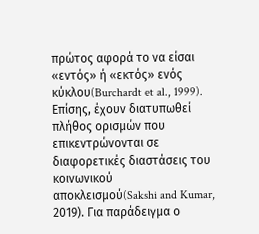πρώτος αφορά το να είσαι
«εντός» ή «εκτός» ενός κύκλου(Burchardt et al., 1999).
Επίσης, έχουν διατυπωθεί πλήθος ορισμών που επικεντρώνονται σε διαφορετικές διαστάσεις του κοινωνικού αποκλεισμού(Sakshi and Kumar, 2019). Για παράδειγμα ο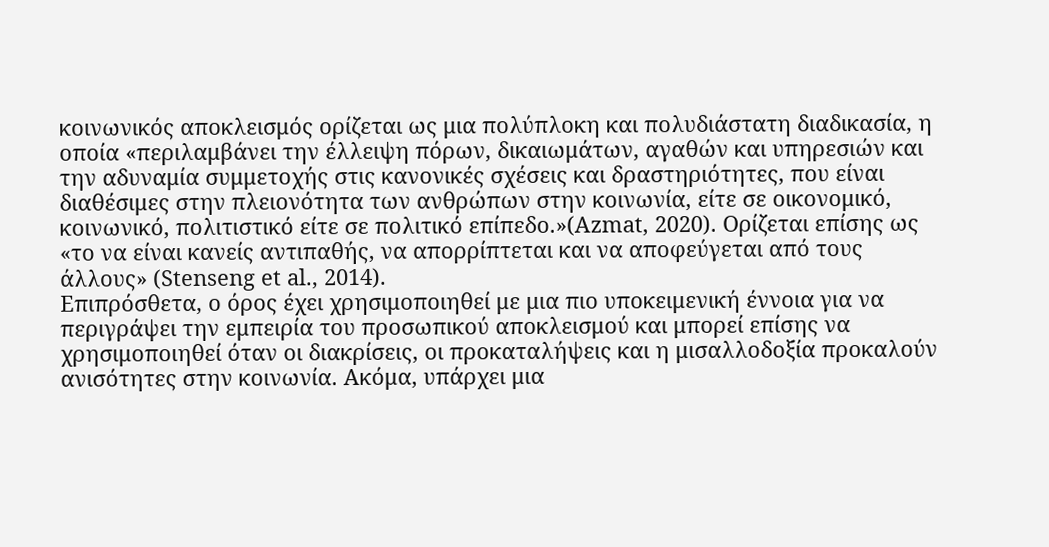κοινωνικός αποκλεισμός ορίζεται ως μια πολύπλοκη και πολυδιάστατη διαδικασία, η οποία «περιλαμβάνει την έλλειψη πόρων, δικαιωμάτων, αγαθών και υπηρεσιών και την αδυναμία συμμετοχής στις κανονικές σχέσεις και δραστηριότητες, που είναι διαθέσιμες στην πλειονότητα των ανθρώπων στην κοινωνία, είτε σε οικονομικό, κοινωνικό, πολιτιστικό είτε σε πολιτικό επίπεδο.»(Azmat, 2020). Ορίζεται επίσης ως «το να είναι κανείς αντιπαθής, να απορρίπτεται και να αποφεύγεται από τους άλλους» (Stenseng et al., 2014).
Επιπρόσθετα, ο όρος έχει χρησιμοποιηθεί με μια πιο υποκειμενική έννοια για να περιγράψει την εμπειρία του προσωπικού αποκλεισμού και μπορεί επίσης να χρησιμοποιηθεί όταν οι διακρίσεις, οι προκαταλήψεις και η μισαλλοδοξία προκαλούν ανισότητες στην κοινωνία. Ακόμα, υπάρχει μια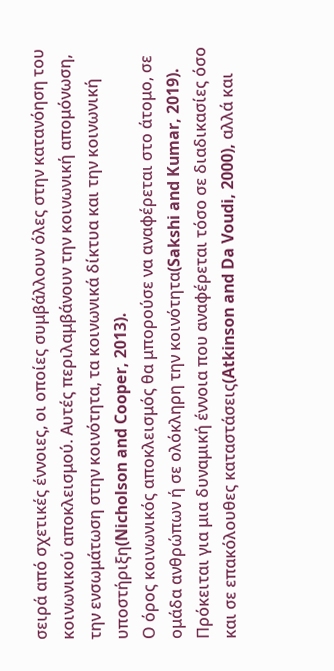σειρά από σχετικές έννοιες, οι οποίες συμβάλλουν όλες στην κατανόηση του κοινωνικού αποκλεισμού. Αυτές περιλαμβάνουν την κοινωνική απομόνωση, την ενσωμάτωση στην κοινότητα, τα κοινωνικά δίκτυα και την κοινωνική υποστήριξη(Nicholson and Cooper, 2013).
Ο όρος κοινωνικός αποκλεισμός θα μπορούσε να αναφέρεται στο άτομο, σε ομάδα ανθρώπων ή σε ολόκληρη την κοινότητα(Sakshi and Kumar, 2019). Πρόκειται για μια δυναμική έννοια που αναφέρεται τόσο σε διαδικασίες όσο και σε επακόλουθες καταστάσεις(Atkinson and Da Voudi, 2000), αλλά και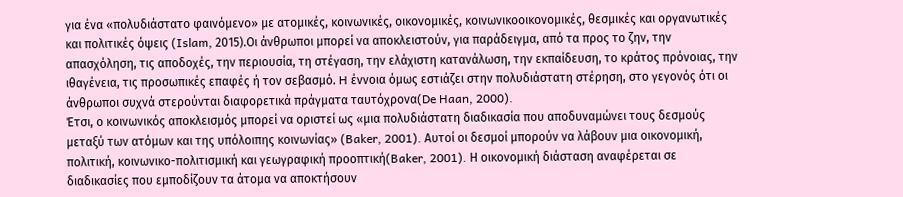για ένα «πολυδιάστατο φαινόμενο» με ατομικές, κοινωνικές, οικονομικές, κοινωνικοοικονομικές, θεσμικές και οργανωτικές και πολιτικές όψεις (Islam, 2015).Οι άνθρωποι μπορεί να αποκλειστούν, για παράδειγμα, από τα προς το ζην, την απασχόληση, τις αποδοχές, την περιουσία, τη στέγαση, την ελάχιστη κατανάλωση, την εκπαίδευση, το κράτος πρόνοιας, την ιθαγένεια, τις προσωπικές επαφές ή τον σεβασμό. H έννοια όμως εστιάζει στην πολυδιάστατη στέρηση, στο γεγονός ότι οι άνθρωποι συχνά στερούνται διαφορετικά πράγματα ταυτόχρονα(De Haan, 2000).
Έτσι, ο κοινωνικός αποκλεισμός μπορεί να οριστεί ως «μια πολυδιάστατη διαδικασία που αποδυναμώνει τους δεσμούς μεταξύ των ατόμων και της υπόλοιπης κοινωνίας» (Baker, 2001). Αυτοί οι δεσμοί μπορούν να λάβουν μια οικονομική, πολιτική, κοινωνικο-πολιτισμική και γεωγραφική προοπτική(Baker, 2001). Η οικονομική διάσταση αναφέρεται σε διαδικασίες που εμποδίζουν τα άτομα να αποκτήσουν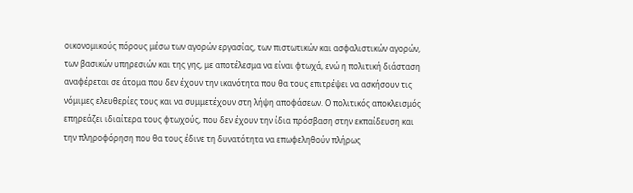οικονομικούς πόρους μέσω των αγορών εργασίας, των πιστωτικών και ασφαλιστικών αγορών, των βασικών υπηρεσιών και της γης, με αποτέλεσμα να είναι φτωχά, ενώ η πολιτική διάσταση αναφέρεται σε άτομα που δεν έχουν την ικανότητα που θα τους επιτρέψει να ασκήσουν τις νόμιμες ελευθερίες τους και να συμμετέχουν στη λήψη αποφάσεων. Ο πολιτικός αποκλεισμός επηρεάζει ιδιαίτερα τους φτωχούς, που δεν έχουν την ίδια πρόσβαση στην εκπαίδευση και την πληροφόρηση που θα τους έδινε τη δυνατότητα να επωφεληθούν πλήρως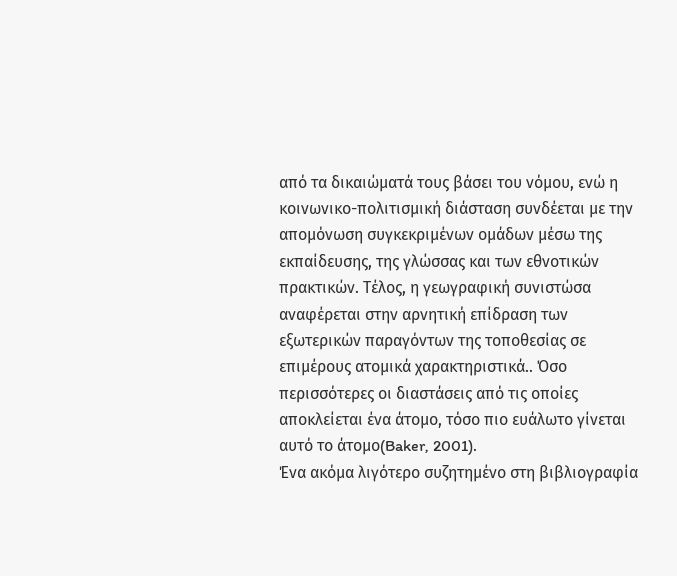από τα δικαιώματά τους βάσει του νόμου, ενώ η κοινωνικο-πολιτισμική διάσταση συνδέεται με την απομόνωση συγκεκριμένων ομάδων μέσω της εκπαίδευσης, της γλώσσας και των εθνοτικών πρακτικών. Τέλος, η γεωγραφική συνιστώσα αναφέρεται στην αρνητική επίδραση των εξωτερικών παραγόντων της τοποθεσίας σε επιμέρους ατομικά χαρακτηριστικά.. Όσο περισσότερες οι διαστάσεις από τις οποίες αποκλείεται ένα άτομο, τόσο πιο ευάλωτο γίνεται αυτό το άτομο(Baker, 2001).
Ένα ακόμα λιγότερο συζητημένο στη βιβλιογραφία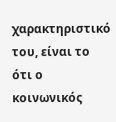χαρακτηριστικό του, είναι το ότι ο κοινωνικός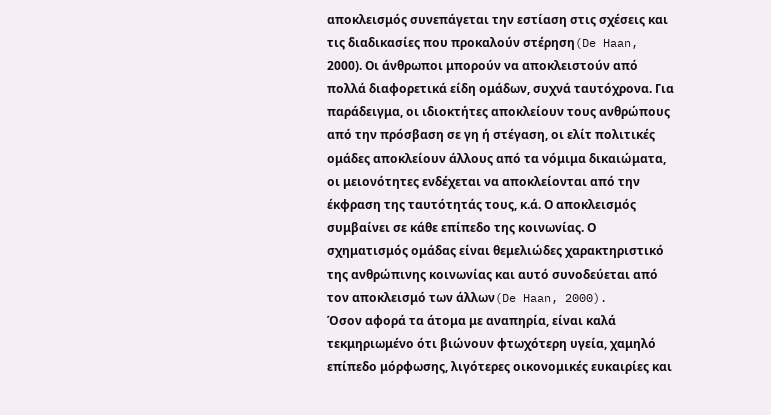αποκλεισμός συνεπάγεται την εστίαση στις σχέσεις και τις διαδικασίες που προκαλούν στέρηση(De Haan, 2000). Οι άνθρωποι μπορούν να αποκλειστούν από πολλά διαφορετικά είδη ομάδων, συχνά ταυτόχρονα. Για παράδειγμα, οι ιδιοκτήτες αποκλείουν τους ανθρώπους από την πρόσβαση σε γη ή στέγαση, οι ελίτ πολιτικές ομάδες αποκλείουν άλλους από τα νόμιμα δικαιώματα, οι μειονότητες ενδέχεται να αποκλείονται από την έκφραση της ταυτότητάς τους, κ.ά. Ο αποκλεισμός συμβαίνει σε κάθε επίπεδο της κοινωνίας. Ο σχηματισμός ομάδας είναι θεμελιώδες χαρακτηριστικό της ανθρώπινης κοινωνίας και αυτό συνοδεύεται από τον αποκλεισμό των άλλων(De Haan, 2000).
Όσον αφορά τα άτομα με αναπηρία, είναι καλά τεκμηριωμένο ότι βιώνουν φτωχότερη υγεία, χαμηλό επίπεδο μόρφωσης, λιγότερες οικονομικές ευκαιρίες και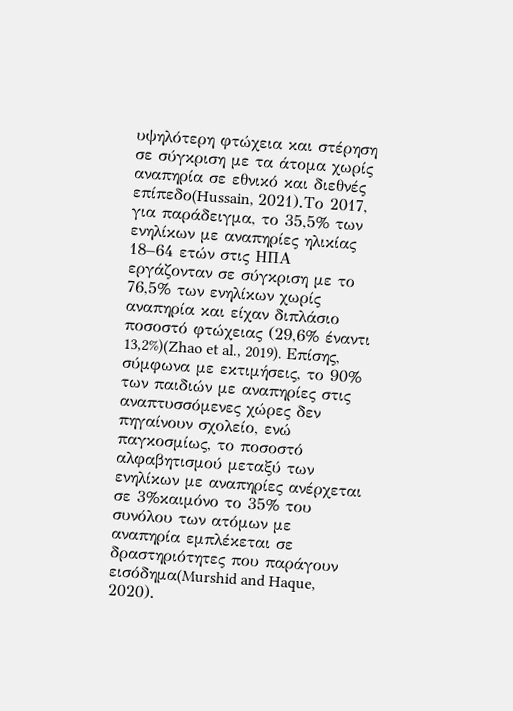υψηλότερη φτώχεια και στέρηση σε σύγκριση με τα άτομα χωρίς αναπηρία σε εθνικό και διεθνές επίπεδο(Hussain, 2021).Το 2017, για παράδειγμα, το 35,5% των ενηλίκων με αναπηρίες ηλικίας 18–64 ετών στις ΗΠΑ εργάζονταν σε σύγκριση με το 76,5% των ενηλίκων χωρίς αναπηρία και είχαν διπλάσιο ποσοστό φτώχειας (29,6% έναντι 13,2%)(Zhao et al., 2019). Επίσης, σύμφωνα με εκτιμήσεις, το 90% των παιδιών με αναπηρίες στις αναπτυσσόμενες χώρες δεν πηγαίνουν σχολείο, ενώ παγκοσμίως, το ποσοστό αλφαβητισμού μεταξύ των ενηλίκων με αναπηρίες ανέρχεται σε 3%καιμόνο το 35% του συνόλου των ατόμων με αναπηρία εμπλέκεται σε δραστηριότητες που παράγουν εισόδημα(Murshid and Haque, 2020).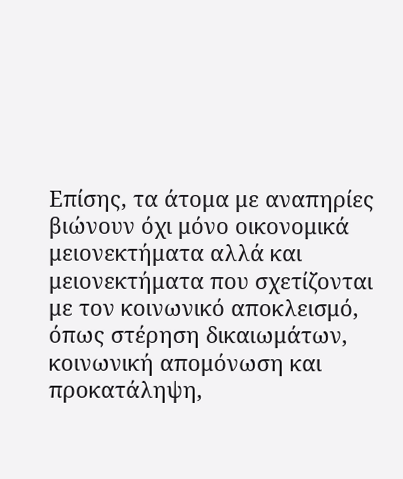Επίσης, τα άτομα με αναπηρίες βιώνουν όχι μόνο οικονομικά μειονεκτήματα αλλά και μειονεκτήματα που σχετίζονται με τον κοινωνικό αποκλεισμό, όπως στέρηση δικαιωμάτων, κοινωνική απομόνωση και προκατάληψη,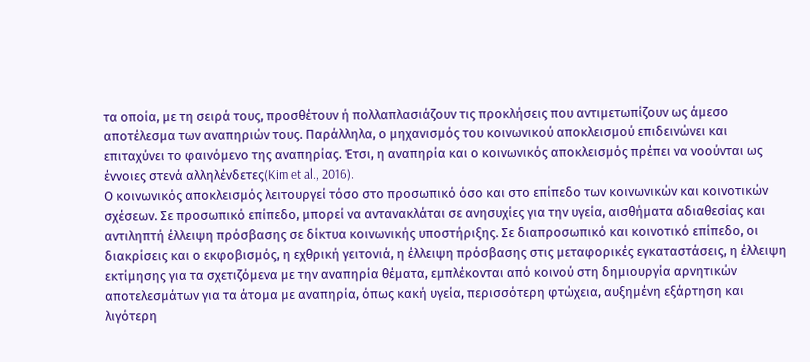τα οποία, με τη σειρά τους, προσθέτουν ή πολλαπλασιάζουν τις προκλήσεις που αντιμετωπίζουν ως άμεσο αποτέλεσμα των αναπηριών τους. Παράλληλα, ο μηχανισμός του κοινωνικού αποκλεισμού επιδεινώνει και επιταχύνει το φαινόμενο της αναπηρίας. Έτσι, η αναπηρία και ο κοινωνικός αποκλεισμός πρέπει να νοούνται ως έννοιες στενά αλληλένδετες(Kim et al., 2016).
Ο κοινωνικός αποκλεισμός λειτουργεί τόσο στο προσωπικό όσο και στο επίπεδο των κοινωνικών και κοινοτικών σχέσεων. Σε προσωπικό επίπεδο, μπορεί να αντανακλάται σε ανησυχίες για την υγεία, αισθήματα αδιαθεσίας και αντιληπτή έλλειψη πρόσβασης σε δίκτυα κοινωνικής υποστήριξης. Σε διαπροσωπικό και κοινοτικό επίπεδο, οι διακρίσεις και ο εκφοβισμός, η εχθρική γειτονιά, η έλλειψη πρόσβασης στις μεταφορικές εγκαταστάσεις, η έλλειψη εκτίμησης για τα σχετιζόμενα με την αναπηρία θέματα, εμπλέκονται από κοινού στη δημιουργία αρνητικών αποτελεσμάτων για τα άτομα με αναπηρία, όπως κακή υγεία, περισσότερη φτώχεια, αυξημένη εξάρτηση και λιγότερη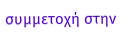συμμετοχή στην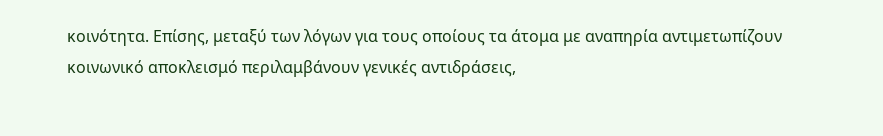κοινότητα. Επίσης, μεταξύ των λόγων για τους οποίους τα άτομα με αναπηρία αντιμετωπίζουν κοινωνικό αποκλεισμό περιλαμβάνουν γενικές αντιδράσεις,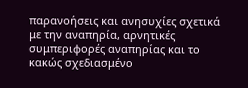παρανοήσεις και ανησυχίες σχετικά με την αναπηρία, αρνητικές συμπεριφορές αναπηρίας και το κακώς σχεδιασμένο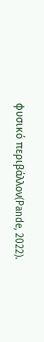φυσικό περιβάλλον(Pande, 2022).